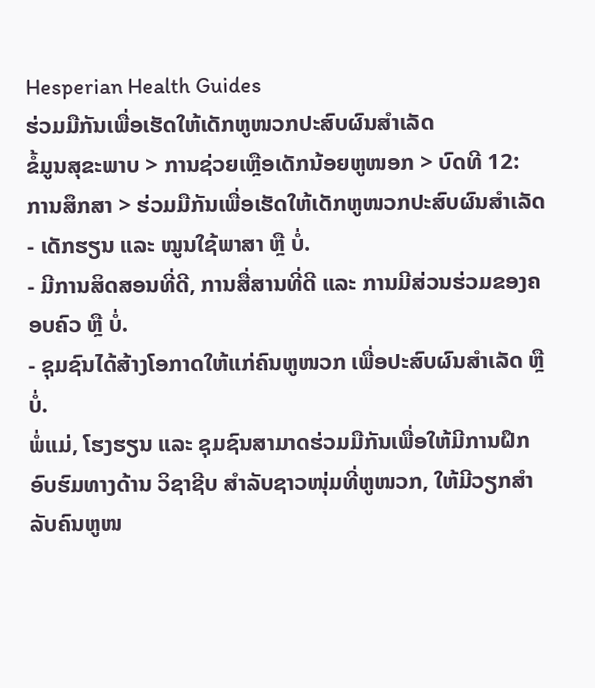Hesperian Health Guides
ຮ່ວມມືກັນເພື່ອເຮັດໃຫ້ເດັກຫູໜວກປະສົບຜົນສຳເລັດ
ຂໍ້ມູນສຸຂະພາບ > ການຊ່ວຍເຫຼືອເດັກນ້ອຍຫູໜອກ > ບົດທີ 12: ການສຶກສາ > ຮ່ວມມືກັນເພື່ອເຮັດໃຫ້ເດັກຫູໜວກປະສົບຜົນສຳເລັດ
- ເດັກຮຽນ ແລະ ໝູນໃຊ້ພາສາ ຫຼື ບໍ່.
- ມີການສິດສອນທີ່ດີ, ການສື່ສານທີ່ດີ ແລະ ການມີສ່ວນຮ່ວມຂອງຄອບຄົວ ຫຼື ບໍ່.
- ຊຸມຊົນໄດ້ສ້າງໂອກາດໃຫ້ແກ່ຄົນຫູໜວກ ເພື່ອປະສົບຜົນສຳເລັດ ຫຼື ບໍ່.
ພໍ່ແມ່, ໂຮງຮຽນ ແລະ ຊຸມຊົນສາມາດຮ່ວມມືກັນເພື່ອໃຫ້ມີການຝຶກອົບຮົມທາງດ້ານ ວິຊາຊີບ ສຳລັບຊາວໜຸ່ມທີ່ຫູໜວກ, ໃຫ້ມີວຽກສຳລັບຄົນຫູໜ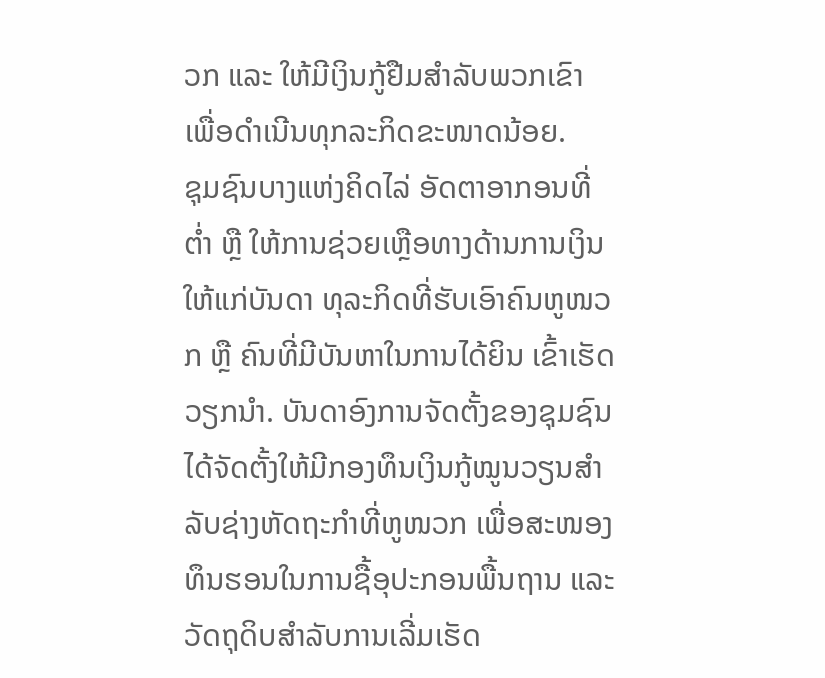ວກ ແລະ ໃຫ້ມີເງິນກູ້ຢືມສຳລັບພວກເຂົາ ເພື່ອດຳເນີນທຸກລະກິດຂະໜາດນ້ອຍ.
ຊຸມຊົນບາງແຫ່ງຄິດໄລ່ ອັດຕາອາກອນທີ່ຕ່ຳ ຫຼື ໃຫ້ການຊ່ວຍເຫຼືອທາງດ້ານການເງິນໃຫ້ແກ່ບັນດາ ທຸລະກິດທີ່ຮັບເອົາຄົນຫູໜວກ ຫຼື ຄົນທີ່ມີບັນຫາໃນການໄດ້ຍິນ ເຂົ້າເຮັດວຽກນຳ. ບັນດາອົງການຈັດຕັ້ງຂອງຊຸມຊົນໄດ້ຈັດຕັ້ງໃຫ້ມີກອງທຶນເງິນກູ້ໝູນວຽນສຳລັບຊ່າງຫັດຖະກຳທີ່ຫູໜວກ ເພື່ອສະໜອງທຶນຮອນໃນການຊື້ອຸປະກອນພື້ນຖານ ແລະ ວັດຖຸດິບສຳລັບການເລີ່ມເຮັດ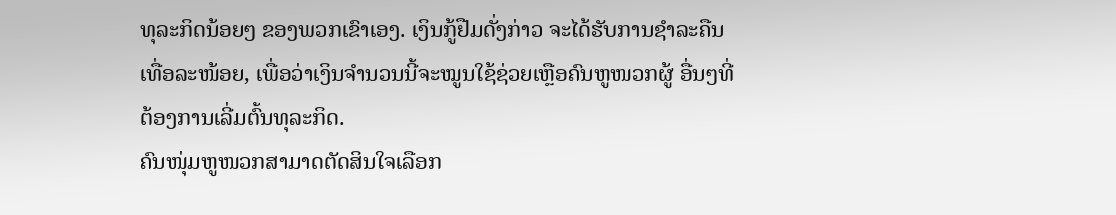ທຸລະກິດນ້ອຍໆ ຂອງພວກເຂົາເອງ. ເງິນກູ້ຢືມດັ່ງກ່າວ ຈະໄດ້ຮັບການຊຳລະຄືນເທື່ອລະໜ້ອຍ, ເພື່ອວ່າເງິນຈຳນວນນີ້ຈະໝູນໃຊ້ຊ່ວຍເຫຼືອຄົນຫູໜວກຜູ້ ອື່ນໆທີ່ຕ້ອງການເລີ່ມຕົ້ນທຸລະກິດ.
ຄົນໜຸ່ມຫູໜວກສາມາດຕັດສິນໃຈເລືອກ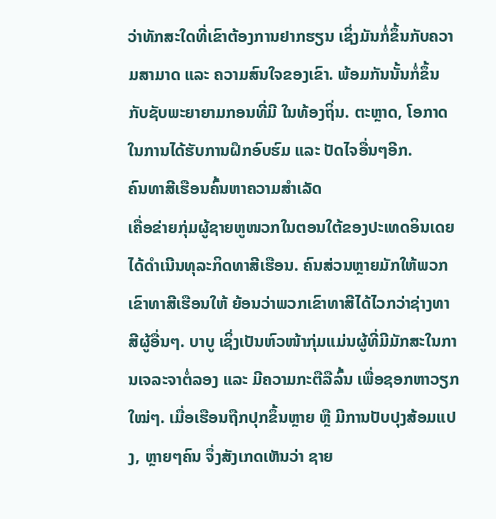ວ່າທັກສະໃດທີ່ເຂົາຕ້ອງການຢາກຮຽນ ເຊິ່ງມັນກໍ່ຂຶ້ນກັບຄວາມສາມາດ ແລະ ຄວາມສົນໃຈຂອງເຂົາ. ພ້ອມກັນນັ້ນກໍ່ຂຶ້ນກັບຊັບພະຍາຍາມກອນທີ່ມີ ໃນທ້ອງຖິ່ນ. ຕະຫຼາດ, ໂອກາດໃນການໄດ້ຮັບການຝຶກອົບຮົມ ແລະ ປັດໄຈອື່ນໆອີກ.
ຄົນທາສີເຮືອນຄົ້ນຫາຄວາມສຳເລັດ
ເຄື່ອຂ່າຍກຸ່ມຜູ້ຊາຍຫູໜວກໃນຕອນໃຕ້ຂອງປະເທດອິນເດຍໄດ້ດຳເນີນທຸລະກິດທາສີເຮືອນ. ຄົນສ່ວນຫຼາຍມັກໃຫ້ພວກເຂົາທາສີເຮືອນໃຫ້ ຍ້ອນວ່າພວກເຂົາທາສີໄດ້ໄວກວ່າຊ່າງທາສີຜູ້ອື່ນໆ. ບາບູ ເຊິ່ງເປັນຫົວໜ້າກຸ່ມແມ່ນຜູ້ທີ່ມີມັກສະໃນການເຈລະຈາຕໍ່ລອງ ແລະ ມີຄວາມກະຕືລືລົ້ນ ເພື່ອຊອກຫາວຽກໃໝ່ໆ. ເມື່ອເຮືອນຖືກປຸກຂຶ້ນຫຼາຍ ຫຼື ມີການປັບປຸງສ້ອມແປງ, ຫຼາຍໆຄົນ ຈຶ່ງສັງເກດເຫັນວ່າ ຊາຍ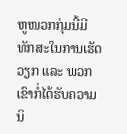ຫູໜວກກຸ່ມນີ້ມີທັກສະໃນການເຮັດວຽກ ແລະ ພວກເຂົາກໍ່ໄດ້ຮັບຄວາມນິ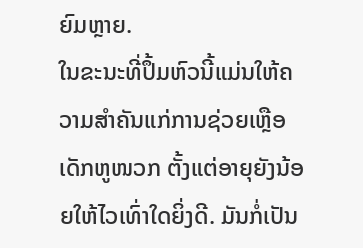ຍົມຫຼາຍ.
ໃນຂະນະທີ່ປຶ້ມຫົວນີ້ແມ່ນໃຫ້ຄວາມສຳຄັນແກ່ການຊ່ວຍເຫຼືອເດັກຫູໜວກ ຕັ້ງແຕ່ອາຍຸຍັງນ້ອຍໃຫ້ໄວເທົ່າໃດຍິ່ງດີ. ມັນກໍ່ເປັນ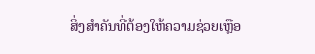ສິ່ງສຳຄັນທີ່ຕ້ອງໃຫ້ຄວາມຊ່ວຍເຫຼືອ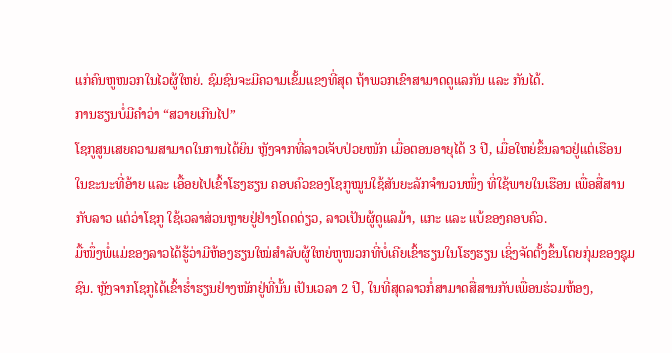ແກ່ຄົນຫູໜວກໃນໄວຜູ້ໃຫຍ່. ຊົມຊົນຈະມີຄວາມເຂັ້ມແຂງທີ່ສຸດ ຖ້າພວກເຂົາສາມາດດູແລກັນ ແລະ ກັນໄດ້.
ການຮຽນບໍ່ມີຄຳວ່າ “ສວາຍເກີນໄປ”
ໂຊກູສູນເສຍຄວາມສາມາດໃນການໄດ້ຍິນ ຫຼັງຈາກທີ່ລາວເຈັບປ່ວຍໜັກ ເມື່ອຕອນອາຍຸໄດ້ 3 ປີ, ເມື່ອໃຫຍ່ຂຶ້ນລາວຢູ່ແຕ່ເຮືອນ ໃນຂະນະທີ່ອ້າຍ ແລະ ເອື້ອຍໄປເຂົ້າໂຮງຮຽນ ຄອບຄົວຂອງໂຊກູໝູນໃຊ້ສັນຍະລັກຈຳນວນໜຶ່ງ ທີ່ໃຊ້ພາຍໃນເຮືອນ ເພື່ອສື່ສານກັບລາວ ແຕ່ວ່າໂຊກູ ໃຊ້ເວລາສ່ວນຫຼາຍຢູ່ຢ່າງໂດດດ່ຽວ, ລາວເປັນຜູ້ດູແລມ້າ, ແກະ ແລະ ແບ້ຂອງຄອບຄົວ.
ມື້ໜຶ່ງພໍ່ແມ່ຂອງລາວໄດ້ຮູ້ວ່າມີຫ້ອງຮຽນໃໝ່ສຳລັບຜູ້ໃຫຍ່ຫູໜວກທີ່ບໍ່ເຄີຍເຂົ້າຮຽນໃນໂຮງຮຽນ ເຊິ່ງຈັດຕັ້ງຂຶ້ນໂດຍກຸ່ມຂອງຊຸມຊົນ. ຫຼັງຈາກໂຊກູໄດ້ເຂົ້າຮ່ຳຮຽນຢ່າງໜັກຢູ່ທີ່ນັ້ນ ເປັນເວລາ 2 ປີ, ໃນທີ່ສຸດລາວກໍ່ສາມາດສື່ສານກັບເພື່ອນຮ່ວມຫ້ອງ,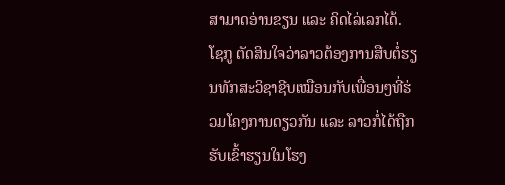ສາມາດອ່ານຂຽນ ແລະ ຄິດໄລ່ເລກໄດ້.
ໂຊກູ ຕັດສິນໃຈວ່າລາວຕ້ອງການສືບຕໍ່ຮຽນທັກສະວິຊາຊີບເໝືອນກັບເພື່ອນໆທີ່ຮ່ວມໂຄງການດຽວກັນ ແລະ ລາວກໍ່ໄດ້ຖືກຮັບເຂົ້າຮຽນໃນໂຮງ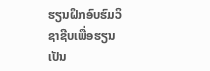ຮຽນຝຶກອົບຮົມວິຊາຊີບເພື່ອຮຽນເປັນ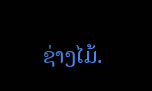ຊ່າງໄມ້.